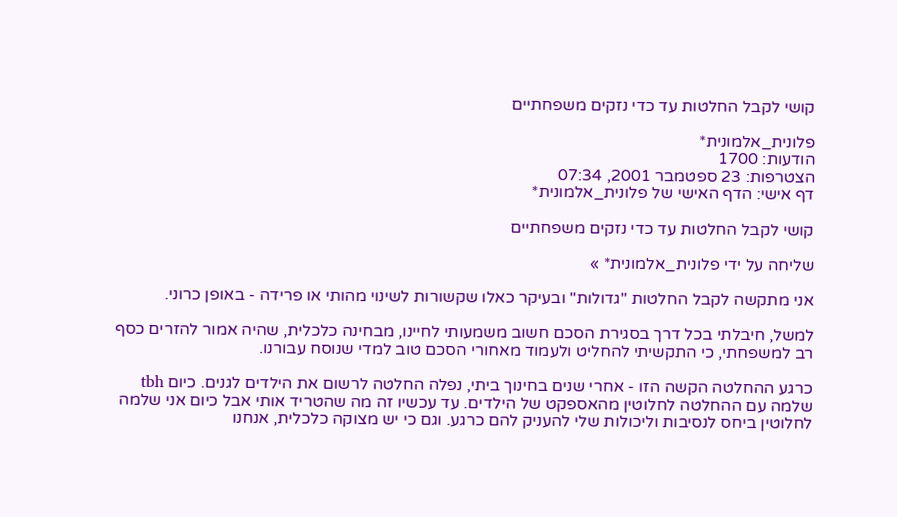קושי לקבל החלטות עד כדי נזקים משפחתיים

פלונית_אלמונית*
הודעות: 1700
הצטרפות: 23 ספטמבר 2001, 07:34
דף אישי: הדף האישי של פלונית_אלמונית*

קושי לקבל החלטות עד כדי נזקים משפחתיים

שליחה על ידי פלונית_אלמונית* »

אני מתקשה לקבל החלטות "גדולות" ובעיקר כאלו שקשורות לשינוי מהותי או פרידה - באופן כרוני.

למשל, חיבלתי בכל דרך בסגירת הסכם חשוב משמעותי לחיינו, מבחינה כלכלית, שהיה אמור להזרים כסף רב למשפחתי, כי התקשיתי להחליט ולעמוד מאחורי הסכם טוב למדי שנוסח עבורנו.

כרגע ההחלטה הקשה הזו - אחרי שנים בחינוך ביתי, נפלה החלטה לרשום את הילדים לגנים. כיום tbh שלמה עם ההחלטה לחלוטין מהאספקט של הילדים. עד עכשיו זה מה שהטריד אותי אבל כיום אני שלמה לחלוטין ביחס לנסיבות וליכולות שלי להעניק להם כרגע. וגם כי יש מצוקה כלכלית, אנחנו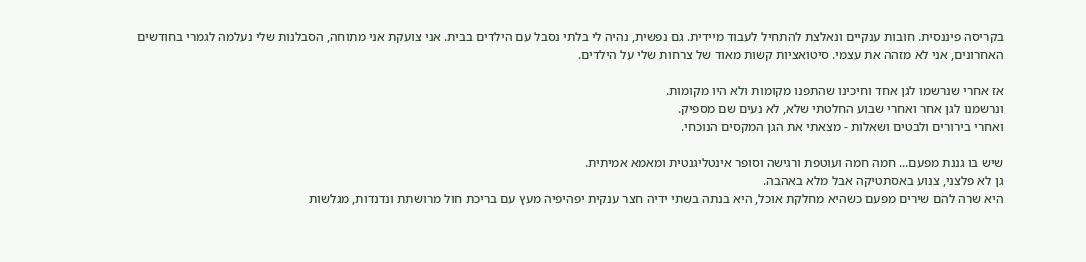בקריסה פיננסית. חובות ענקיים ונאלצת להתחיל לעבוד מיידית. גם נפשית, נהיה לי בלתי נסבל עם הילדים בבית. אני צועקת אני מתוחה, הסבלנות שלי נעלמה לגמרי בחודשים האחרונים, אני לא מזהה את עצמי. סיטואציות קשות מאוד של צרחות שלי על הילדים.

אז אחרי שנרשמו לגן אחד וחיכינו שהתפנו מקומות ולא היו מקומות.
ונרשמנו לגן אחר ואחרי שבוע החלטתי שלא, לא נעים שם מספיק.
ואחרי בירורים ולבטים ושאלות - מצאתי את הגן המקסים הנוכחי.

שיש בו גננת מפעם... חמה חמה ועוטפת ורגישה וסופר אינטליגנטית ומאמא אמיתית.
גן לא פלצני, צנוע באסתטיקה אבל מלא באהבה.
היא שרה להם שירים מפעם כשהיא מחלקת אוכל, היא בנתה בשתי ידיה חצר ענקית יפהיפיה מעץ עם בריכת חול מרושתת ונדנדות, מגלשות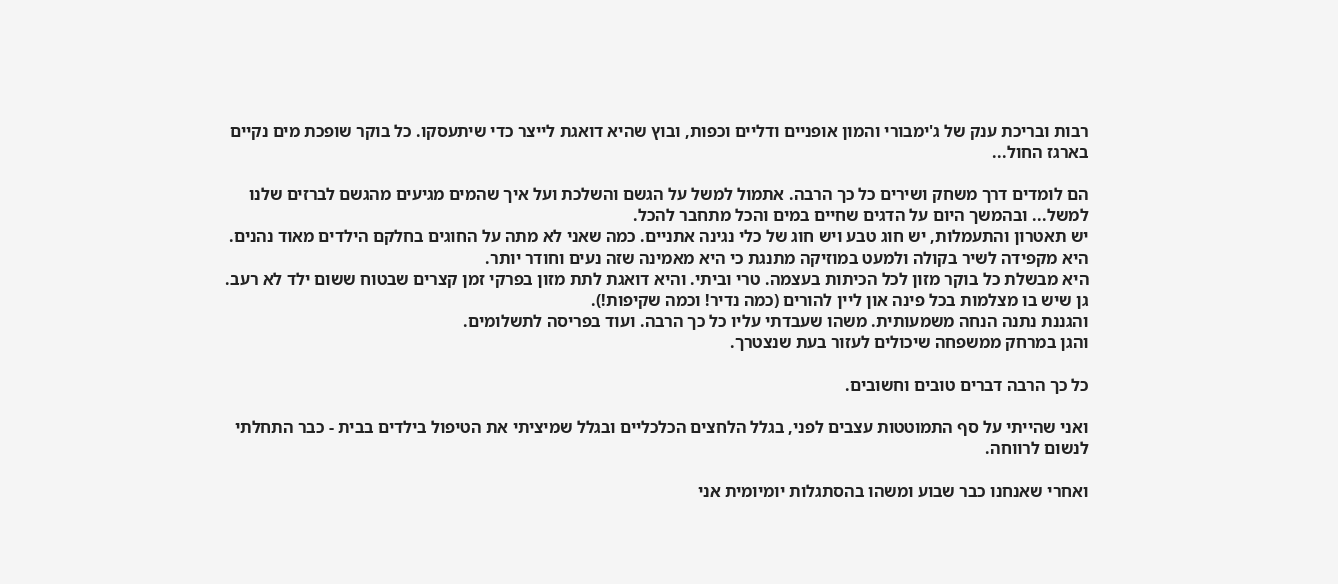רבות ובריכת ענק של ג'ימבורי והמון אופניים ודליים וכפות, ובוץ שהיא דואגת לייצר כדי שיתעסקו. כל בוקר שופכת מים נקיים בארגז החול...

הם לומדים דרך משחק ושירים כל כך הרבה. אתמול למשל על הגשם והשלכת ועל איך שהמים מגיעים מהגשם לברזים שלנו למשל... ובהמשך היום על הדגים שחיים במים והכל מתחבר להכל.
יש תאטרון והתעמלות, יש חוג טבע ויש חוג של כלי נגינה אתניים. כמה שאני לא מתה על החוגים בחלקם הילדים מאוד נהנים.
היא מקפידה לשיר בקולה ולמעט במוזיקה מתנגת כי היא מאמינה שזה נעים וחודר יותר.
היא מבשלת כל בוקר מזון לכל הכיתות בעצמה. טרי וביתי. והיא דואגת לתת מזון בפרקי זמן קצרים שבטוח ששום ילד לא רעב.
גן שיש בו מצלמות בכל פינה און ליין להורים (כמה נדיר! וכמה שקיפות!).
והגננת נתנה הנחה משמעותית. משהו שעבדתי עליו כל כך הרבה. ועוד בפריסה לתשלומים.
והגן במרחק ממשפחה שיכולים לעזור בעת שנצטרך.

כל כך הרבה דברים טובים וחשובים.

ואני שהייתי על סף התמוטטות עצבים לפני, בגלל הלחצים הכלכליים ובגלל שמיציתי את הטיפול בילדים בבית - כבר התחלתי לנשום לרווחה.

ואחרי שאנחנו כבר שבוע ומשהו בהסתגלות יומיומית אני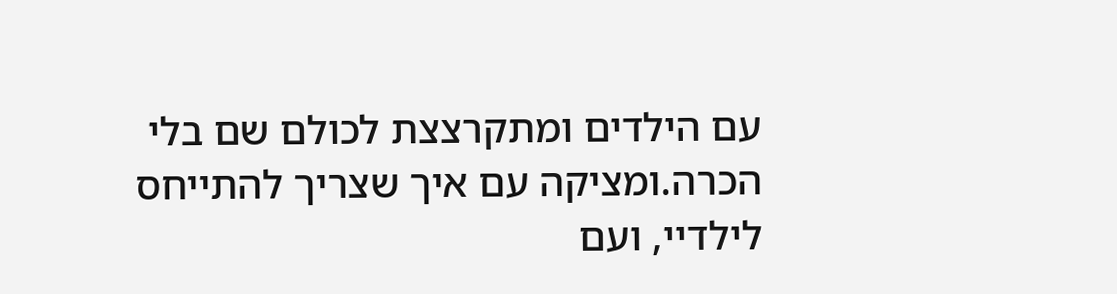עם הילדים ומתקרצצת לכולם שם בלי הכרה.ומציקה עם איך שצריך להתייחס לילדיי, ועם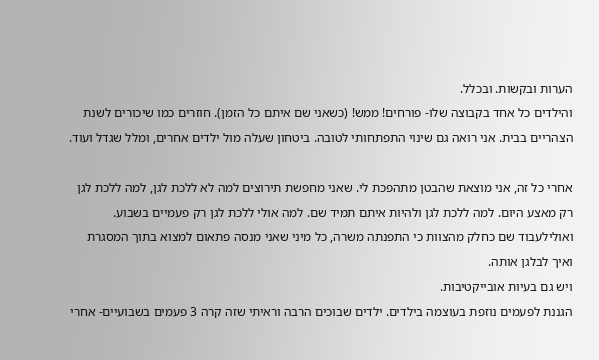הערות ובקשות. ובכלל.
והילדים כל אחד בקבוצה שלו- פורחים! ממש! (כשאני שם איתם כל הזמן). חוזרים כמו שיכורים לשנת הצהריים בבית. אני רואה גם שינוי התפתחותי לטובה. ביטחון שעלה מול ילדים אחרים, ומלל שגדל ועוד.

אחרי כל זה, אני מוצאת שהבטן מתהפכת לי. שאני מחפשת תירוצים למה לא ללכת לגן, למה ללכת לגן רק מאצע היום. למה ללכת לגן ולהיות איתם תמיד שם. למה אולי ללכת לגן רק פעמיים בשבוע. ואולילעבוד שם כחלק מהצוות כי התפנתה משרה, כל מיני שאני מנסה פתאום למצוא בתוך המסגרת ואיך לבלגן אותה.
ויש גם בעיות אובייקטיבות.
הגננת לפעמים נוזפת בעוצמה בילדים. ילדים שבוכים הרבה וראיתי שזה קרה 3 פעמים בשבועיים- אחרי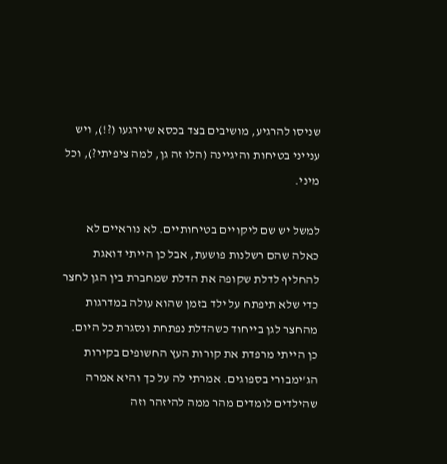שניסו להרגיע, מושיבים בצד בכסא שיירגעו (?!), ויש ענייני בטיחות והיגיינה (הלו זה גן, למה ציפיתי?), וכל מיני.

למשל יש שם ליקויים בטיחותיים. לא נוראיים לא כאלה שהם רשלנות פושעת, אבל כן הייתי דואגת להחליף לדלת שקופה את הדלת שמחברת בין הגן לחצר כדי שלא תיפתח על ילד בזמן שהוא עולה במדרגות מהחצר לגן בייחוד כשהדלת נפתחת ונסגרת כל היום.
כן הייתי מרפדת את קורות העץ החשופים בקירות הג'ימבורי בספוגים. אמרתי לה על כך והיא אמרה שהילדים לומדים מהר ממה להיזהר וזה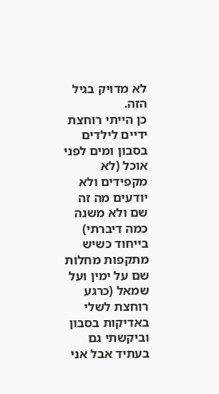לא מדויק בגיל הזה.
כן הייתי רוחצת ידיים לילדים בסבון ומים לפני אוכל (לא מקפידים ולא יודעים מה זה שם ולא משנה כמה דיברתי) בייחוד כשיש מתקפות מחלות שם על ימין ועל שמאל (כרגע רוחצת לשלי באדיקות בסבון וביקשתי גם בעתיד אבל אני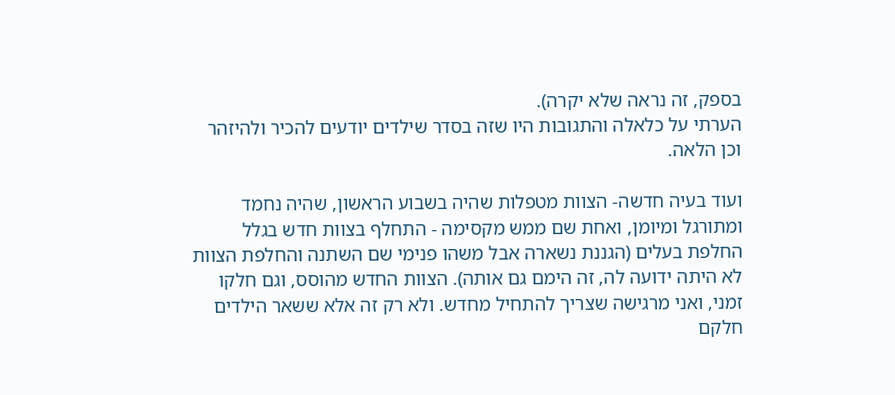בספק, זה נראה שלא יקרה).
הערתי על כלאלה והתגובות היו שזה בסדר שילדים יודעים להכיר ולהיזהר וכן הלאה.

ועוד בעיה חדשה- הצוות מטפלות שהיה בשבוע הראשון, שהיה נחמד ומתורגל ומיומן, ואחת שם ממש מקסימה - התחלף בצוות חדש בגלל החלפת בעלים (הגננת נשארה אבל משהו פנימי שם השתנה והחלפת הצוות לא היתה ידועה לה, זה הימם גם אותה). הצוות החדש מהוסס, וגם חלקו זמני, ואני מרגישה שצריך להתחיל מחדש. ולא רק זה אלא ששאר הילדים חלקם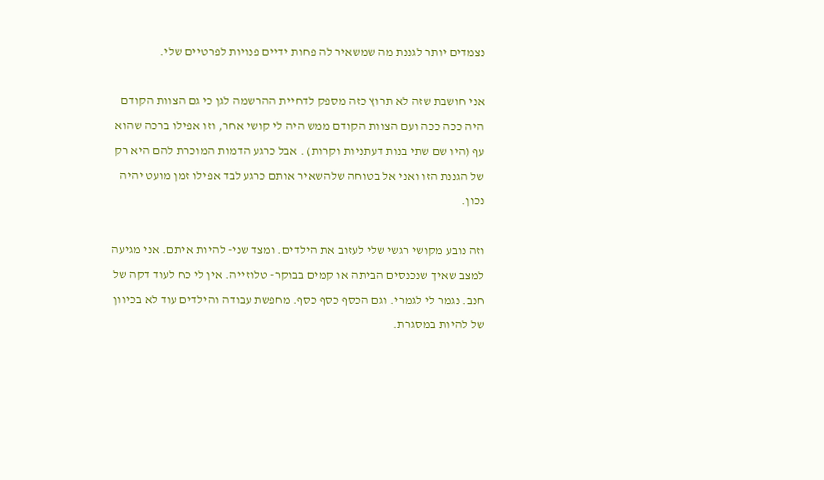נצמדים יותר לגננת מה שמשאיר לה פחות ידיים פנויות לפרטיים שלי.

אני חושבת שזה לא תרוץ כזה מספק לדחיית ההרשמה לגן כי גם הצוות הקודם היה ככה ככה ועם הצוות הקודם ממש היה לי קושי אחר, וזו אפילו ברכה שהוא עף (היו שם שתי בנות דעתניות וקרות) . אבל כרגע הדמות המוכרת להם היא רק של הגננת הזו ואני אל בטוחה שלהשאיר אותם כרגע לבד אפילו זמן מועט יהיה נכון.

וזה נובע מקושי רגשי שלי לעזוב את הילדים. ומצד שני- להיות איתם. אני מגיעה למצב שאיך שנכנסים הביתה או קמים בבוקר- טלוזייה. אין לי כח לעוד דקה של חנב. נגמר לי לגמרי. וגם הכסף כסף כסף. מחפשת עבודה והילדים עוד לא בכיוון של להיות במסגרת.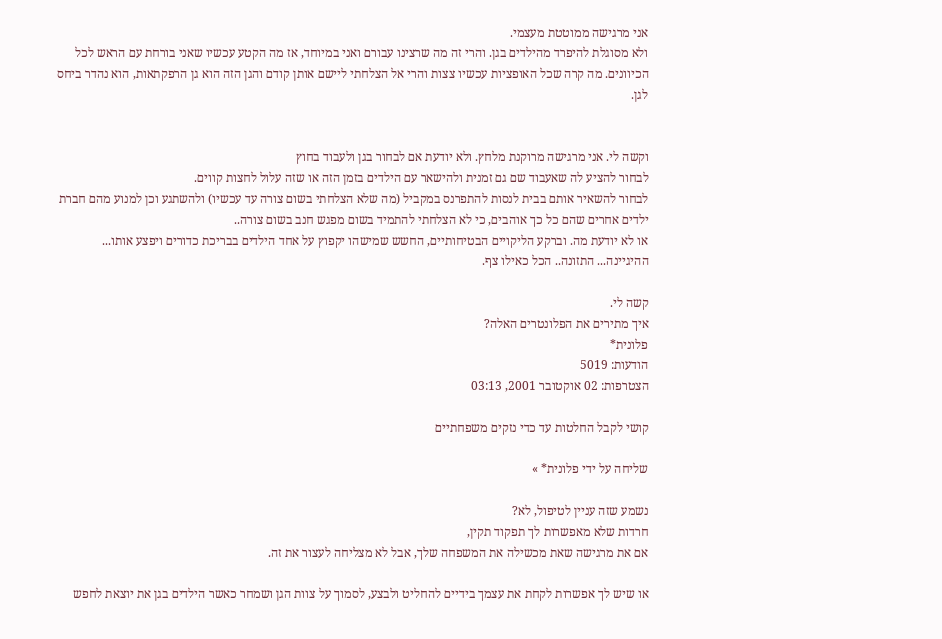אני מרגישה ממוטטת מעצמי.
ולא מסוגלת להיפרד מהילדים בגן. והרי זה מה שרצינו עבורם ואני במיוחד, אז מה הקטע עכשיו שאני בורחת עם הראש לכל הכיוונים. מה קרה שכל האופציות עכשיו צצות והרי אל הצלחתי ליישם אותן קודם והגן הזה הוא גן הרפקתאות, הוא נהדר ביחס לגן.


וקשה לי. אני מרגישה מרוקנת מלחץ. ולא יודעת אם לבחור בגן ולעבוד בחוץ
לבחור להציע לה שאעבוד שם גם זמנית ולהישאר עם הילדים בזמן הזה או שזה עלול לחצות קווים.
לבחור להשאיר אותם בבית לנסות להתפרנס במקביל (מה שלא הצלחתי בשום צורה עד עכשיו) ולהשתגע וכן למנוע מהם חברת ילדים אחרים שהם כל כך אוהבים, כי לא הצלחתי להתמיד בשום מפגש חנב בשום צורה..
או לא יודעת מה. וברקע הליקויים הבטיחותיים, החשש שמישהו יקפוץ על אחד הילדים בבריכת כדורים ויפצע אותו... ההיגיינה... התזונה.. הכל כאילו צף.

קשה לי.
איך מתירים את הפלונטרים האלה?
פלונית*
הודעות: 5019
הצטרפות: 02 אוקטובר 2001, 03:13

קושי לקבל החלטות עד כדי נזקים משפחתיים

שליחה על ידי פלונית* »

נשמע שזה עניין לטיפול, לא?
חרדות שלא מאפשרות לך תפקוד תקין,
אם את מרגישה שאת מכשילה את המשפחה שלך, אבל לא מצליחה לעצור את זה.

או שיש לך אפשרות לקחת את עצמך בידיים להחליט ולבצע, לסמוך על צוות הגן ושמחר כאשר הילדים בגן את יוצאת לחפש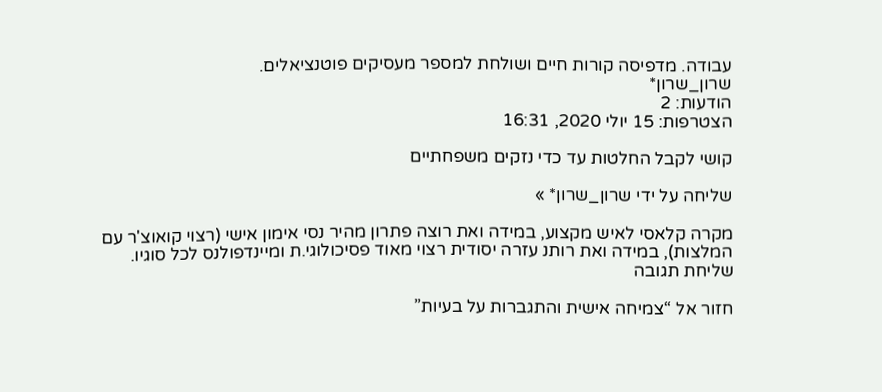עבודה. מדפיסה קורות חיים ושולחת למספר מעסיקים פוטנציאלים.
שרון_שרון*
הודעות: 2
הצטרפות: 15 יולי 2020, 16:31

קושי לקבל החלטות עד כדי נזקים משפחתיים

שליחה על ידי שרון_שרון* »

מקרה קלאסי לאיש מקצוע, במידה ואת רוצה פתרון מהיר נסי אימון אישי (רצוי קואוצ'ר עם המלצות), במידה ואת רותנ עזרה יסודית רצוי מאוד פסיכולוגי.ת ומיינדפולנס לכל סוגיו.
שליחת תגובה

חזור אל “צמיחה אישית והתגברות על בעיות”